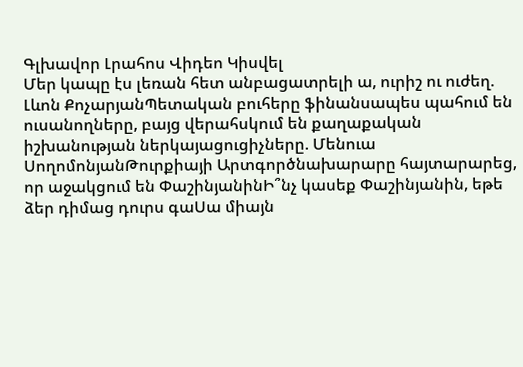Գլխավոր Լրահոս Վիդեո Կիսվել
Մեր կապը էս լեռան հետ անբացատրելի ա, ուրիշ ու ուժեղ. Լևոն ՔոչարյանՊետական բուհերը ֆինանսապես պահում են ուսանողները, բայց վերահսկում են քաղաքական իշխանության ներկայացուցիչները. Մենուա ՍողոմոնյանԹուրքիայի Արտգործնախարարը հայտարարեց, որ աջակցում են ՓաշինյանինԻ՞նչ կասեք Փաշինյանին, եթե ձեր դիմաց դուրս գաՍա միայն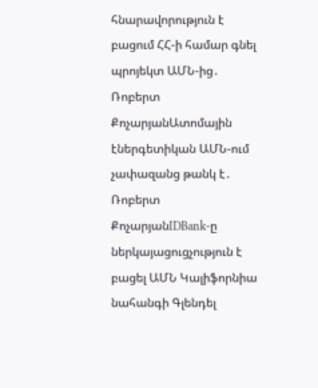հնարավորություն է բացում ՀՀ-ի համար գնել պրոյեկտ ԱՄՆ-ից․ Ռոբերտ ՔոչարյանԱտոմային էներգետիկան ԱՄՆ-ում չափազանց թանկ է․ Ռոբերտ ՔոչարյանIDBank-ը ներկայացուցչություն է բացել ԱՄՆ Կալիֆորնիա նահանգի Գլենդել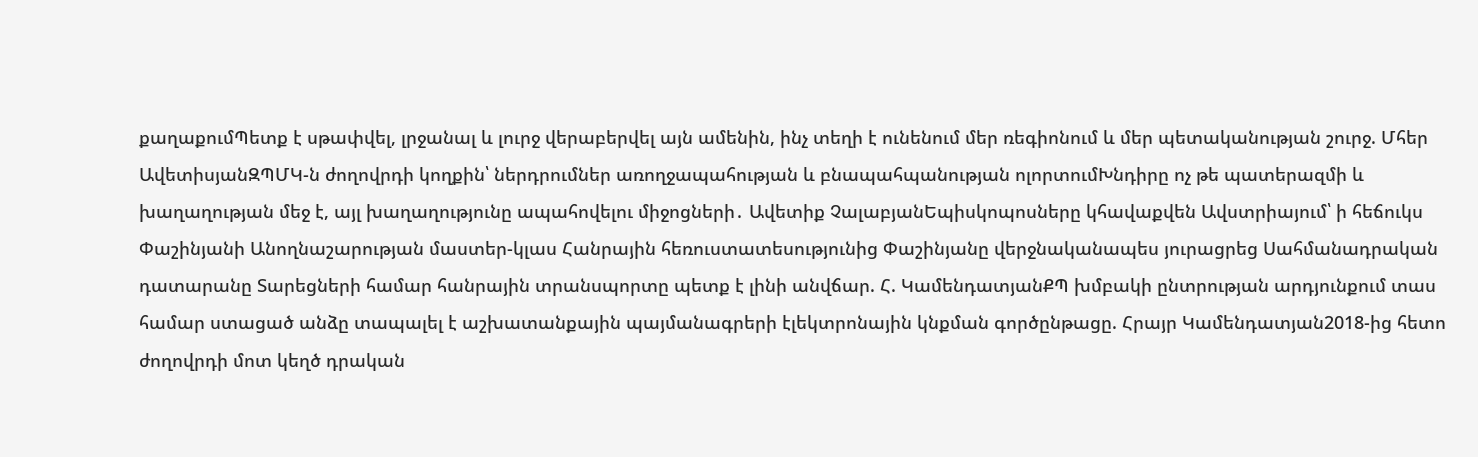քաղաքումՊետք է սթափվել, լրջանալ և լուրջ վերաբերվել այն ամենին, ինչ տեղի է ունենում մեր ռեգիոնում և մեր պետականության շուրջ. Մհեր ԱվետիսյանԶՊՄԿ-ն ժողովրդի կողքին՝ ներդրումներ առողջապահության և բնապահպանության ոլորտումԽնդիրը ոչ թե պատերազմի և խաղաղության մեջ է, այլ խաղաղությունը ապահովելու միջոցների․ Ավետիք ՉալաբյանԵպիսկոպոսները կհավաքվեն Ավստրիայում՝ ի հեճուկս Փաշինյանի Անողնաշարության մաստեր-կլաս Հանրային հեռուստատեսությունից Փաշինյանը վերջնականապես յուրացրեց Սահմանադրական դատարանը Տարեցների համար հանրային տրանսպորտը պետք է լինի անվճար. Հ. ԿամենդատյանՔՊ խմբակի ընտրության արդյունքում տաս համար ստացած անձը տապալել է աշխատանքային պայմանագրերի էլեկտրոնային կնքման գործընթացը. Հրայր Կամենդատյան2018-ից հետո ժողովրդի մոտ կեղծ դրական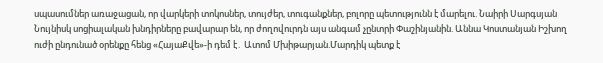սպասումներ առաջացան, որ վարկերի տոկոսներ, տույժեր, տուգանքներ, բոլորը պետությունն է մարելու. Նաիրի Սարգսյան Նույնիսկ սոցիալական խնդիրները բավարար են, որ ժողովուրդն այս անգամ չընտրի Փաշինյանին. Աննա Կոստանյան Իշխող ուժի ընդունած օրենքը հենց «ՀայաՔվե»-ի դեմ է․ Ատոմ Մխիթարյան.Մարդիկ պետք է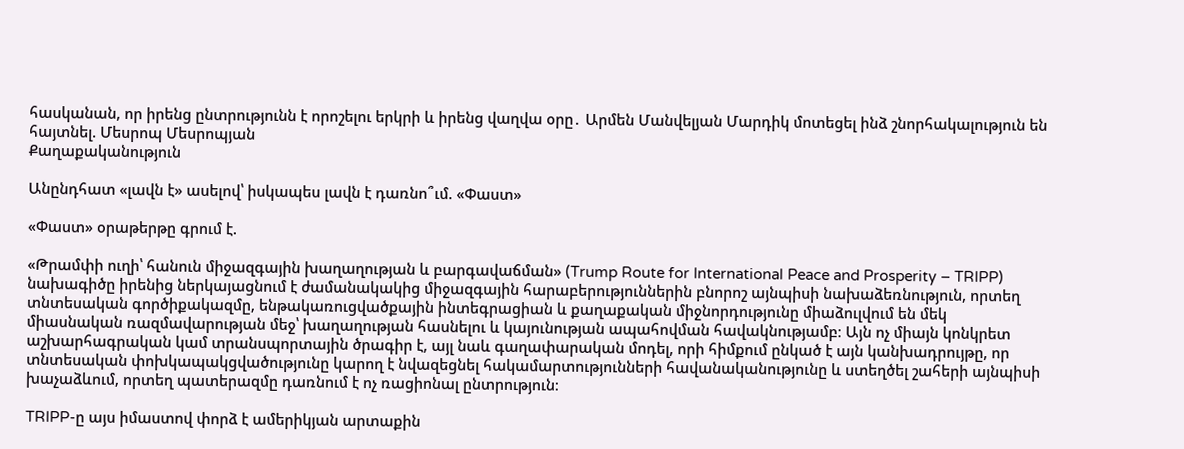հասկանան, որ իրենց ընտրությունն է որոշելու երկրի և իրենց վաղվա օրը․ Արմեն Մանվելյան Մարդիկ մոտեցել ինձ շնորհակալություն են հայտնել. Մեսրոպ Մեսրոպյան
Քաղաքականություն

Անընդհատ «լավն է» ասելով՝ իսկապես լավն է դառնո՞ւմ. «Փաստ»

«Փաստ» օրաթերթը գրում է.

«Թրամփի ուղի՝ հանուն միջազգային խաղաղության և բարգավաճման» (Trump Route for International Peace and Prosperity – TRIPP) նախագիծը իրենից ներկայացնում է ժամանակակից միջազգային հարաբերություններին բնորոշ այնպիսի նախաձեռնություն, որտեղ տնտեսական գործիքակազմը, ենթակառուցվածքային ինտեգրացիան և քաղաքական միջնորդությունը միաձուլվում են մեկ միասնական ռազմավարության մեջ՝ խաղաղության հասնելու և կայունության ապահովման հավակնությամբ։ Այն ոչ միայն կոնկրետ աշխարհագրական կամ տրանսպորտային ծրագիր է, այլ նաև գաղափարական մոդել, որի հիմքում ընկած է այն կանխադրույթը, որ տնտեսական փոխկապակցվածությունը կարող է նվազեցնել հակամարտությունների հավանականությունը և ստեղծել շահերի այնպիսի խաչաձևում, որտեղ պատերազմը դառնում է ոչ ռացիոնալ ընտրություն։

TRIPP-ը այս իմաստով փորձ է ամերիկյան արտաքին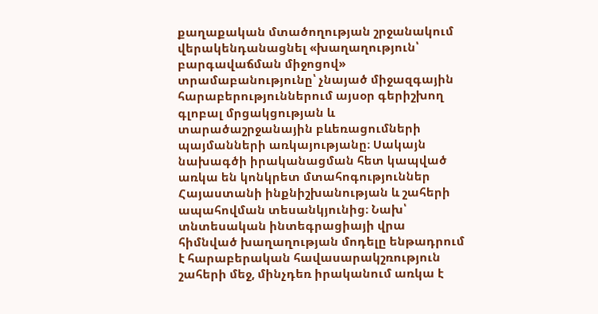քաղաքական մտածողության շրջանակում վերակենդանացնել «խաղաղություն՝ բարգավաճման միջոցով» տրամաբանությունը՝ չնայած միջազգային հարաբերություններում այսօր գերիշխող գլոբալ մրցակցության և տարածաշրջանային բևեռացումների պայմանների առկայությանը։ Սակայն նախագծի իրականացման հետ կապված առկա են կոնկրետ մտահոգություններ Հայաստանի ինքնիշխանության և շահերի ապահովման տեսանկյունից։ Նախ՝ տնտեսական ինտեգրացիայի վրա հիմնված խաղաղության մոդելը ենթադրում է հարաբերական հավասարակշռություն շահերի մեջ, մինչդեռ իրականում առկա է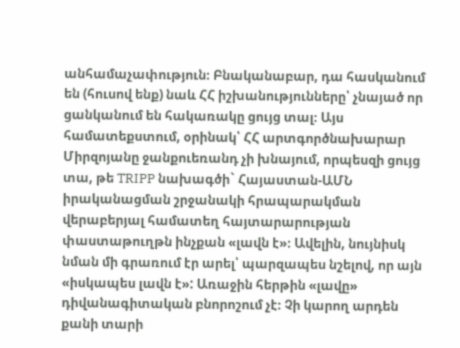անհամաչափություն։ Բնականաբար, դա հասկանում են (հուսով ենք) նաև ՀՀ իշխանությունները՝ չնայած որ ցանկանում են հակառակը ցույց տալ։ Այս համատեքստում, օրինակ՝ ՀՀ արտգործնախարար Միրզոյանը ջանքուեռանդ չի խնայում, որպեսզի ցույց տա, թե TRIPP նախագծի` Հայաստան-ԱՄՆ իրականացման շրջանակի հրապարակման վերաբերյալ համատեղ հայտարարության փաստաթուղթն ինչքան «լավն է»։ Ավելին, նույնիսկ նման մի գրառում էր արել՝ պարզապես նշելով, որ այն «իսկապես լավն է»: Առաջին հերթին «լավը» դիվանագիտական բնորոշում չէ։ Չի կարող արդեն քանի տարի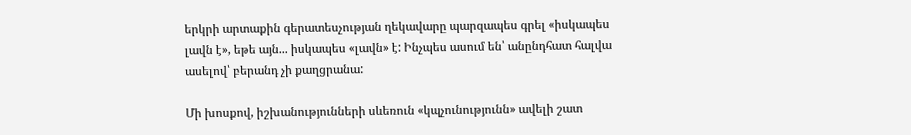երկրի արտաքին գերատեսչության ղեկավարը պարզապես գրել «իսկապես լավն է», եթե այն... իսկապես «լավն» է: Ինչպես ասում են՝ անընդհատ հալվա ասելով՝ բերանդ չի քաղցրանա:

Մի խոսքով, իշխանությունների սևեռուն «կպչունությունն» ավելի շատ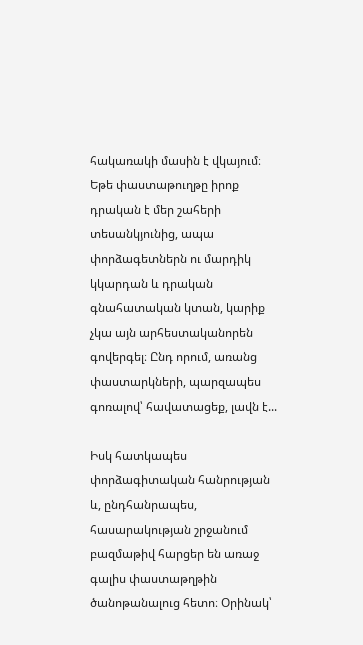հակառակի մասին է վկայում։ Եթե փաստաթուղթը իրոք դրական է մեր շահերի տեսանկյունից, ապա փորձագետներն ու մարդիկ կկարդան և դրական գնահատական կտան, կարիք չկա այն արհեստականորեն գովերգել։ Ընդ որում, առանց փաստարկների, պարզապես գոռալով՝ հավատացեք, լավն է...

Իսկ հատկապես փորձագիտական հանրության և, ընդհանրապես, հասարակության շրջանում բազմաթիվ հարցեր են առաջ գալիս փաստաթղթին ծանոթանալուց հետո։ Օրինակ՝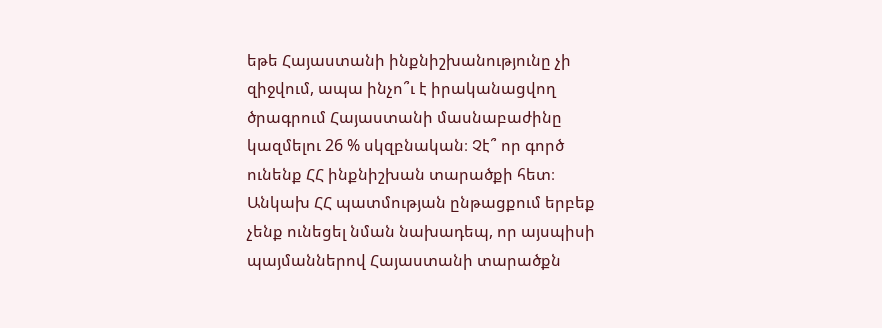եթե Հայաստանի ինքնիշխանությունը չի զիջվում, ապա ինչո՞ւ է իրականացվող ծրագրում Հայաստանի մասնաբաժինը կազմելու 26 % սկզբնական։ Չէ՞ որ գործ ունենք ՀՀ ինքնիշխան տարածքի հետ։ Անկախ ՀՀ պատմության ընթացքում երբեք չենք ունեցել նման նախադեպ, որ այսպիսի պայմաններով Հայաստանի տարածքն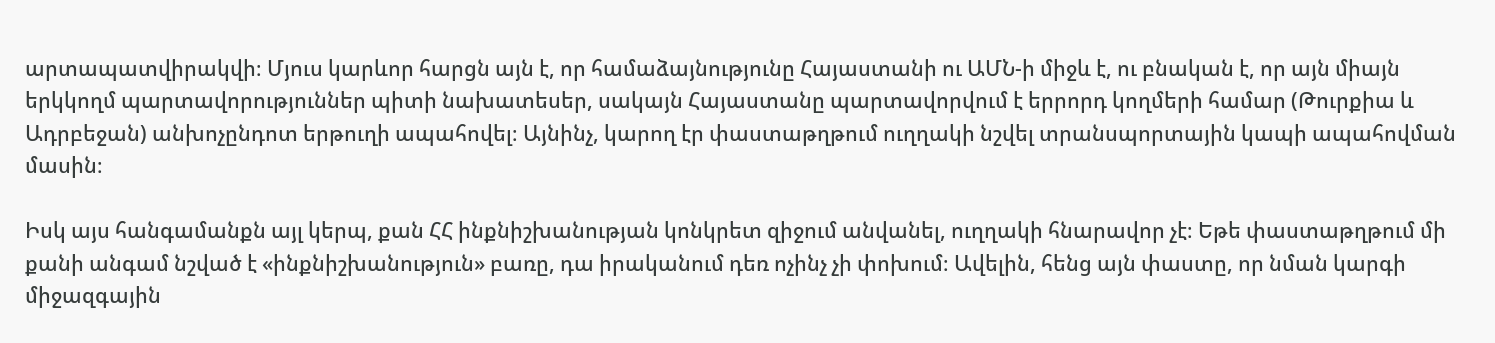արտապատվիրակվի։ Մյուս կարևոր հարցն այն է, որ համաձայնությունը Հայաստանի ու ԱՄՆ-ի միջև է, ու բնական է, որ այն միայն երկկողմ պարտավորություններ պիտի նախատեսեր, սակայն Հայաստանը պարտավորվում է երրորդ կողմերի համար (Թուրքիա և Ադրբեջան) անխոչընդոտ երթուղի ապահովել։ Այնինչ, կարող էր փաստաթղթում ուղղակի նշվել տրանսպորտային կապի ապահովման մասին։

Իսկ այս հանգամանքն այլ կերպ, քան ՀՀ ինքնիշխանության կոնկրետ զիջում անվանել, ուղղակի հնարավոր չէ։ Եթե փաստաթղթում մի քանի անգամ նշված է «ինքնիշխանություն» բառը, դա իրականում դեռ ոչինչ չի փոխում։ Ավելին, հենց այն փաստը, որ նման կարգի միջազգային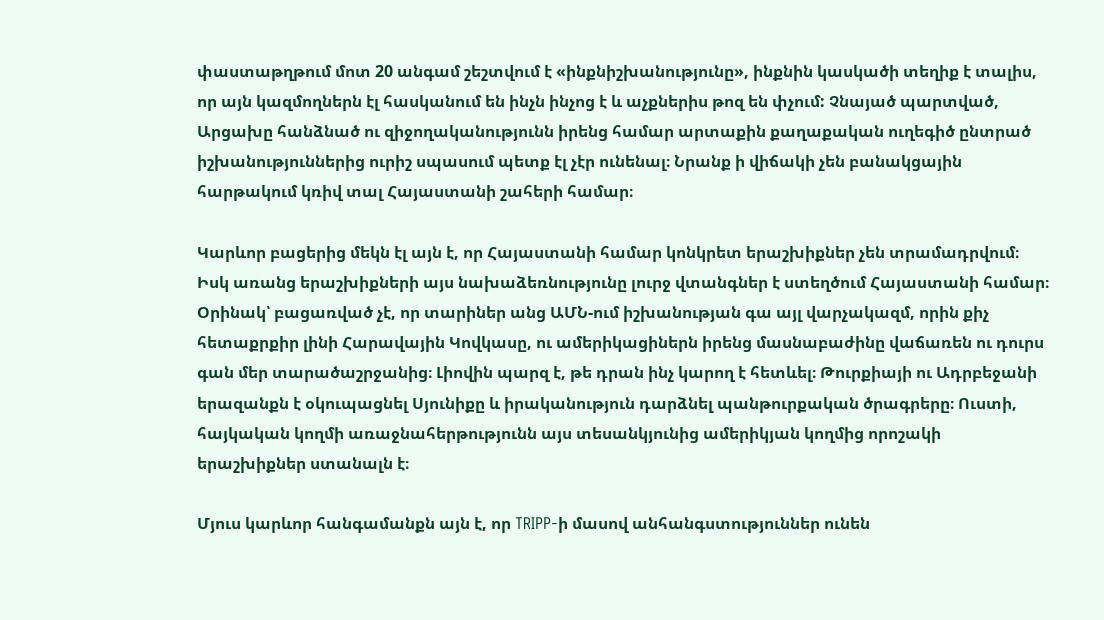փաստաթղթում մոտ 20 անգամ շեշտվում է «ինքնիշխանությունը», ինքնին կասկածի տեղիք է տալիս, որ այն կազմողներն էլ հասկանում են ինչն ինչոց է և աչքներիս թոզ են փչում: Չնայած պարտված, Արցախը հանձնած ու զիջողականությունն իրենց համար արտաքին քաղաքական ուղեգիծ ընտրած իշխանություններից ուրիշ սպասում պետք էլ չէր ունենալ։ Նրանք ի վիճակի չեն բանակցային հարթակում կռիվ տալ Հայաստանի շահերի համար։

Կարևոր բացերից մեկն էլ այն է, որ Հայաստանի համար կոնկրետ երաշխիքներ չեն տրամադրվում։ Իսկ առանց երաշխիքների այս նախաձեռնությունը լուրջ վտանգներ է ստեղծում Հայաստանի համար։ Օրինակ՝ բացառված չէ, որ տարիներ անց ԱՄՆ-ում իշխանության գա այլ վարչակազմ, որին քիչ հետաքրքիր լինի Հարավային Կովկասը, ու ամերիկացիներն իրենց մասնաբաժինը վաճառեն ու դուրս գան մեր տարածաշրջանից։ Լիովին պարզ է, թե դրան ինչ կարող է հետևել։ Թուրքիայի ու Ադրբեջանի երազանքն է օկուպացնել Սյունիքը և իրականություն դարձնել պանթուրքական ծրագրերը։ Ուստի, հայկական կողմի առաջնահերթությունն այս տեսանկյունից ամերիկյան կողմից որոշակի երաշխիքներ ստանալն է։

Մյուս կարևոր հանգամանքն այն է, որ TRIPP-ի մասով անհանգստություններ ունեն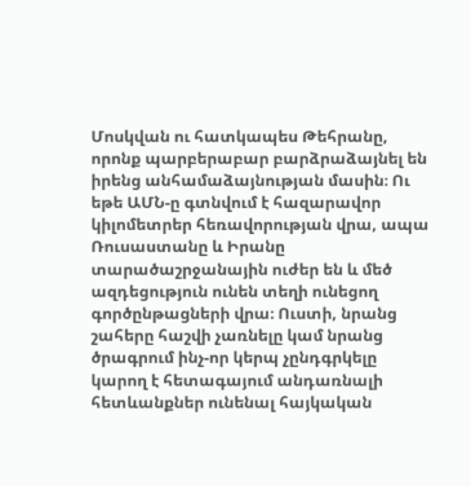Մոսկվան ու հատկապես Թեհրանը, որոնք պարբերաբար բարձրաձայնել են իրենց անհամաձայնության մասին։ Ու եթե ԱՄՆ-ը գտնվում է հազարավոր կիլոմետրեր հեռավորության վրա, ապա Ռուսաստանը և Իրանը տարածաշրջանային ուժեր են և մեծ ազդեցություն ունեն տեղի ունեցող գործընթացների վրա։ Ուստի, նրանց շահերը հաշվի չառնելը կամ նրանց ծրագրում ինչ-որ կերպ չընդգրկելը կարող է հետագայում անդառնալի հետևանքներ ունենալ հայկական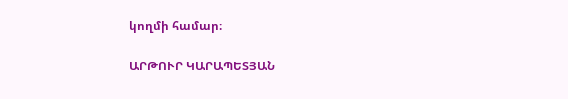կողմի համար։

ԱՐԹՈՒՐ ԿԱՐԱՊԵՏՅԱՆ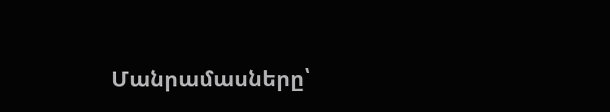Մանրամասները՝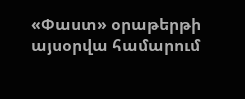«Փաստ» օրաթերթի այսօրվա համարում